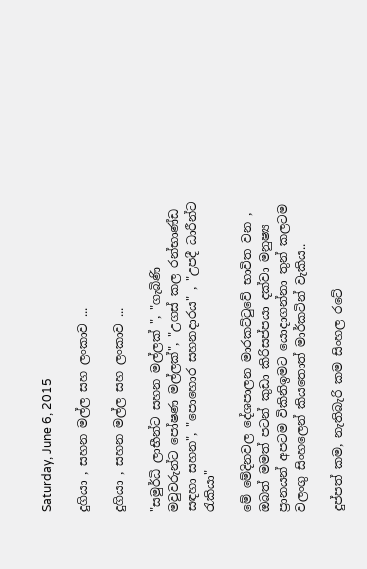Saturday, June 6, 2015

දුගියා , සහන මල්ල සහ ලංකාව ...

දුගියා , සහන මල්ල සහ ලංකාව ...

"සමුර්ධි ලාභීන්ට සහන මල්ලක් ", "ගැබිණි මවුවරුන්ට පෝෂණ මල්ලක්", "උගස් කල රන්භාණ්ඩ සඳහා සහන", "පොහොර සහනදාරය" , "උපදී ධාරීන්ට රැකියා"

මේ මේදිනවල දේශපාලන මාරකට්ටුවේ භාවිත වන , ඔබත් මමත් පටන් කුඩා කිරිසප්පයා දක්වා මනුෂ්‍ය ප්‍රානයන් අපටම විකිනිඉමට යොදාගන්නා තුන් කලටම වලංගු සිංහලෙන් කියතොත් මාර්කටින් වැකිය..

දුප්පත් කම, නැතිබැරි කම සිංහල රටේ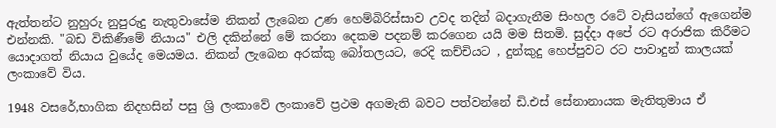ඇත්තන්ට නුහුරු නුපුරුදු නැතුවාසේම නිකන් ලැබෙන උණ හෙම්බිරිස්සාව උවද තදින් බදාගැනීම සිංහල රටේ වැසියන්ගේ ඇගෙන්ම එන්නකි. "බඩ විකිණීමේ නියාය" එලි දකින්නේ මේ කරනා දෙකම පදනම් කරගෙන යයි මම සිතමි. සුද්දා අපේ රට අරාජික කිරීමට යොදාගත් නියාය වුයේද මෙයමය. නිකන් ලැබෙන අරක්කු බෝතලයට, රෙදි කච්චියට , දුන්කුදු හෙප්පුවට රට පාවාදුන් කාලයක් ලංකාවේ විය.

1948 වසරේ,භාගික නිදහසින් පසු ශ්‍රි ලංකාවේ ලංකාවේ ප්‍රථම අගමැති බවට පත්වන්නේ ඩි.එස් සේනානායක මැතිතුමාය ඒ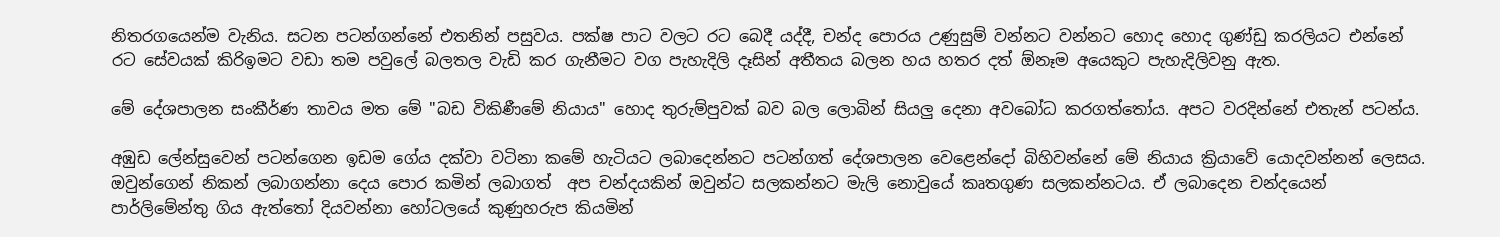නිතරගයෙන්ම වැනිය. සටන පටන්ගන්නේ එතනින් පසුවය. පක්ෂ පාට වලට රට බෙදී යද්දී, චන්ද පොරය උණුසුම් වන්නට වන්නට හොද හොද ගුණ්ඩු කරලියට එන්නේ රට සේවයක් කිරිඉමට වඩා තම පවුලේ බලතල වැඩි කර ගැනීමට වග පැහැදිලි දෑසින් අතීතය බලන හය හතර දත් ඕනෑම අයෙකුට පැහැදිලිවනු ඇත.

මේ දේශපාලන සංකීර්ණ තාවය මත මේ "බඩ විකිණීමේ නියාය" හොද තුරුම්පුවක් බව බල ලොබින් සියලු දෙනා අවබෝධ කරගත්තෝය. අපට වරදින්නේ එතැන් පටන්ය.

අඹුඩ ලේන්සුවෙන් පටන්ගෙන ඉඩම ගේය දක්වා වටිනා කමේ හැටියට ලබාදෙන්නට පටන්ගත් දේශපාලන වෙළෙන්දෝ බිහිවන්නේ මේ නියාය ක්‍රියාවේ යොදවන්නන් ලෙසය. ඔවුන්ගෙන් නිකන් ලබාගන්නා දෙය පොර කමින් ලබාගත්  අප චන්දයකින් ඔවුන්ට සලකන්නට මැලි නොවුයේ කෘතගුණ සලකන්නටය. ඒ ලබාදෙන චන්දයෙන් පාර්ලිමේන්තු ගිය ඇත්තෝ දියවන්නා හෝටලයේ කුණුහරුප කියමින්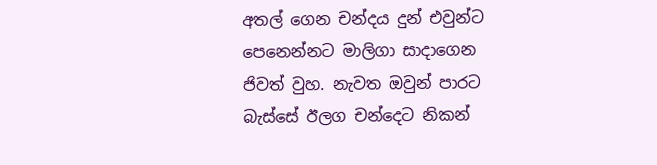අතල් ගෙන චන්දය දුන් එවුන්ට පෙනෙන්නට මාලිගා සාදාගෙන ජිවත් වුහ. නැවත ඔවුන් පාරට බැස්සේ ඊලග චන්දෙට නිකන්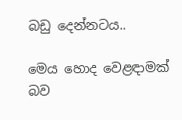බඩු දෙන්නටය..

මෙය හොද වෙළඳාමක් බව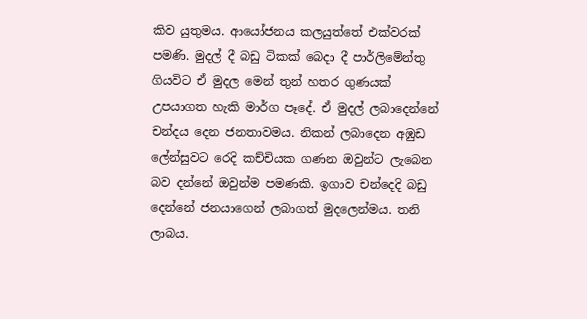කිව යුතුමය. ආයෝජනය කලයුත්තේ එක්වරක් පමණි. මුදල් දී බඩු ටිකක් බෙදා දී පාර්ලිමේන්තු ගියවිට ඒ මුදල මෙන් තුන් හතර ගුණයක් උපයාගත හැකි මාර්ග පෑදේ. ඒ මුදල් ලබාදෙන්නේ චන්දය දෙන ජනතාවමය. නිකන් ලබාදෙන අඹුඩ ලේන්සුවට රෙදි කච්චියක ගණන ඔවුන්ට ලැබෙන බව දන්නේ ඔවුන්ම පමණකි. ඉගාව චන්දෙදි බඩු දෙන්නේ ජනයාගෙන් ලබාගත් මුදලෙන්මය. තනි ලාබය.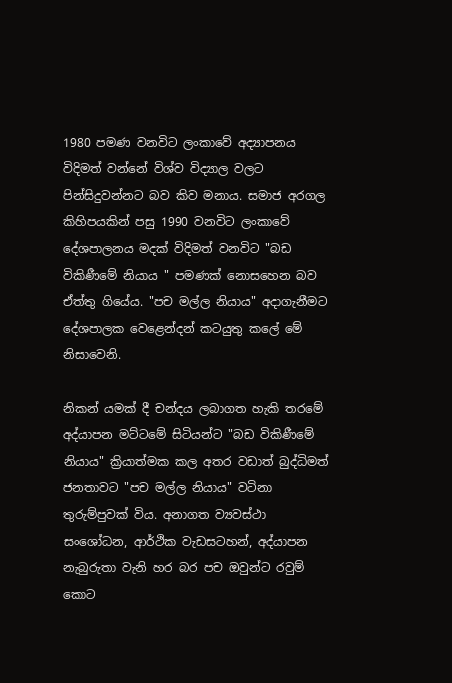1980 පමණ වනවිට ලංකාවේ අද්‍යාපනය විදිමත් වන්නේ විශ්ව විද්‍යාල වලට පින්සිදුවන්නට බව කිව මනාය. සමාජ අරගල කිහිපයකින් පසු 1990 වනවිට ලංකාවේ දේශපාලනය මදක් විදිමත් වනවිට "බඩ විකිණීමේ නියාය " පමණක් නොසහෙන බව ඒත්තු ගියේය. "පච මල්ල නියාය" අදාගැනීමට දේශපාලක වෙළෙන්දන් කටයුතු කලේ මේ නිසාවෙනි.

නිකන් යමක් දී චන්දය ලබාගත හැකි තරමේ අද්යාපන මට්ටමේ සිටියන්ට "බඩ විකිණීමේ නියාය" ක්‍රියාත්මක කල අතර වඩාත් බුද්ධිමත් ජනතාවට "පච මල්ල නියාය" වටිනා තුරුම්පුවක් විය. අනාගත ව්‍යවස්ථා සංශෝධන, ආර්ථික වැඩසටහන්, අද්යාපන නැබුරුතා වැනි හර බර පච ඔවුන්ට රවුම් කොට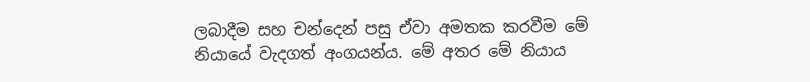ලබාදීම සහ චන්දෙන් පසු ඒවා අමතක කරවීම මේ නියායේ වැදගත් අංගයන්ය. මේ අතර මේ නියාය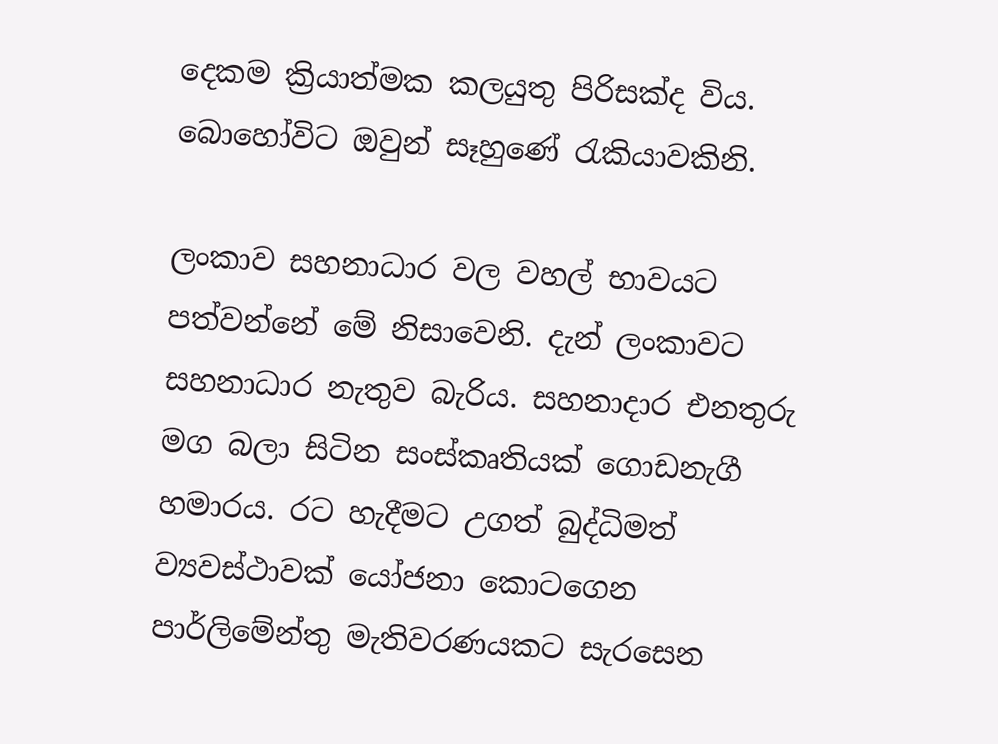දෙකම ක්‍රියාත්මක කලයුතු පිරිසක්ද විය. බොහෝවිට ඔවුන් සෑහුණේ රැකියාවකිනි.

ලංකාව සහනාධාර වල වහල් භාවයට පත්වන්නේ මේ නිසාවෙනි. දැන් ලංකාවට සහනාධාර නැතුව බැරිය. සහනාදාර එනතුරු මග බලා සිටින සංස්කෘතියක් ගොඩනැගී හමාරය. රට හැදීමට උගත් බුද්ධිමත් ව්‍යවස්ථාවක් යෝජනා කොටගෙන පාර්ලිමේන්තු මැතිවරණයකට සැරසෙන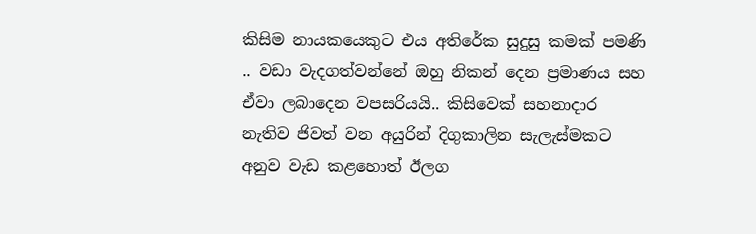කිසිම නායකයෙකුට එය අතිරේක සුදුසු කමක් පමණි .. වඩා වැදගත්වන්නේ ඔහු නිකන් දෙන ප්‍රමාණය සහ ඒවා ලබාදෙන වපසරියයි.. කිසිවෙක් සහනාදාර නැතිව ජිවත් වන අයුරින් දිගුකාලින සැලැස්මකට අනුව වැඩ කළහොත් ඊලග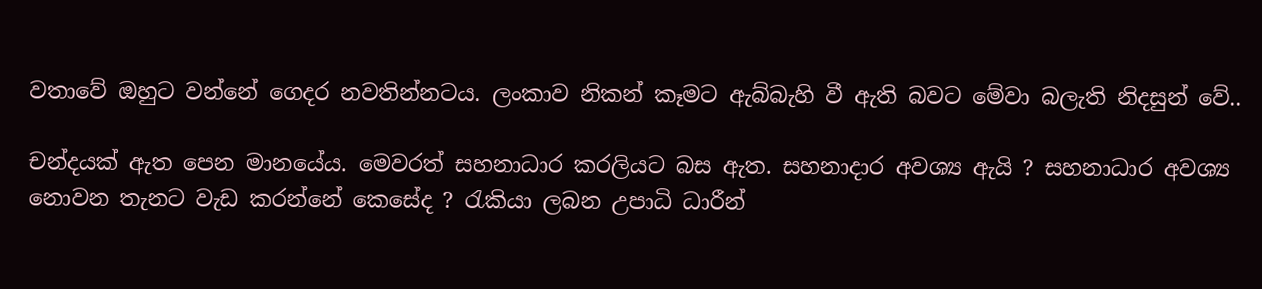වතාවේ ඔහුට වන්නේ ගෙදර නවතින්නටය. ලංකාව නිකන් කෑමට ඇබ්බැහි වී ඇති බවට මේවා බලැති නිදසුන් වේ..

චන්දයක් ඇත පෙන මානයේය. මෙවරත් සහනාධාර කරලියට බස ඇත. සහනාදාර අවශ්‍ය ඇයි ? සහනාධාර අවශ්‍ය නොවන තැනට වැඩ කරන්නේ කෙසේද ? රැකියා ලබන උපාධි ධාරීන්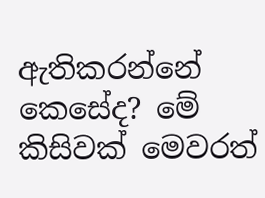ඇතිකරන්නේ කෙසේද? මේ කිසිවක් මෙවරත්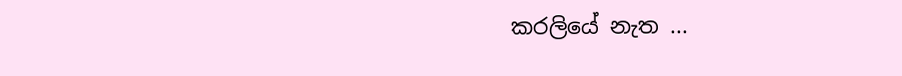කරලියේ නැත ...